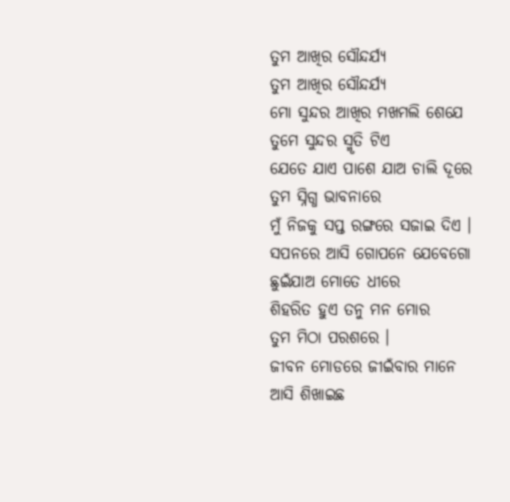ତୁମ ଆଖିର ସୌନ୍ଦର୍ଯ୍ୟ
ତୁମ ଆଖିର ସୌନ୍ଦର୍ଯ୍ୟ
ମୋ ସୁନ୍ଦର ଆଖିର ମଖମଲି ଶେଯେ
ତୁମେ ସୁନ୍ଦର ସ୍ମୃତି ଟିଏ
ଯେତେ ଯାଏ ପାଶେ ଯାଅ ଚାଲି ଦୂରେ
ତୁମ ସ୍ନିଗ୍ଧ ଭାବନାରେ
ମୁଁ ନିଜକୁ ସପ୍ତ ରଙ୍ଗରେ ସଜାଇ ଦିଏ ।
ସପନରେ ଆସି ଗୋପନେ ଯେବେଗୋ
ଛୁଇଁଯାଅ ମୋତେ ଧୀରେ
ଶିହରିତ ହୁଏ ତନୁ ମନ ମୋର
ତୁମ ମିଠା ପରଶରେ ।
ଜୀବନ ମୋଡରେ ଜୀଇଁବାର ମାନେ
ଆସି ଶିଖାଇଛ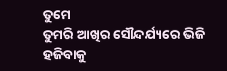ତୁମେ
ତୁମରି ଆଖିର ସୌନ୍ଦର୍ଯ୍ୟରେ ଭିଜି
ହଜିବାକୁ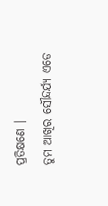ପ୍ରତିକ୍ଷଣେ ।
ତୁମ ଆଖିର ସୌନ୍ଦର୍ଯ୍ୟ ଏଡେ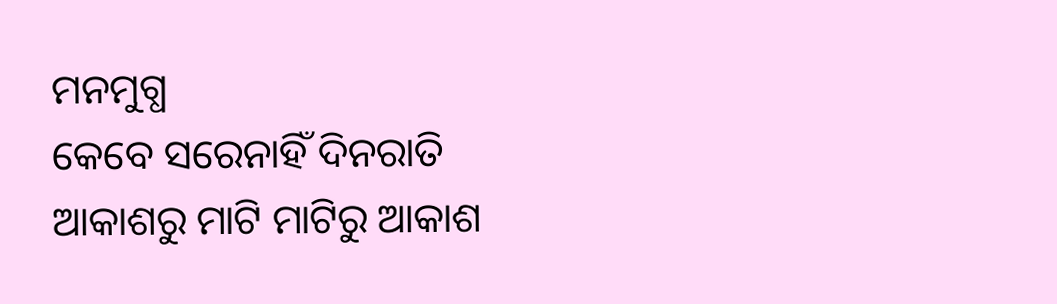ମନମୁଗ୍ଧ
କେବେ ସରେନାହିଁ ଦିନରାତି
ଆକାଶରୁ ମାଟି ମାଟିରୁ ଆକାଶ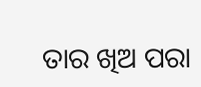ତାର ଖିଅ ପରା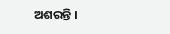ଅଶରନ୍ତି ।